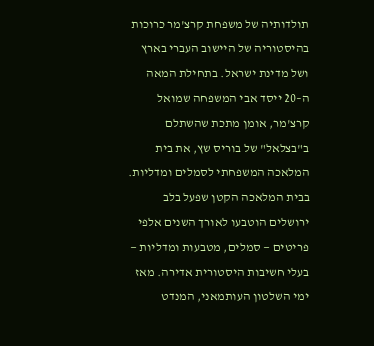תולדותיה של משפחת קרצ'מר כרוכות בהיסטוריה של היישוב העברי בארץ ושל מדינת ישראל. בתחילת המאה ה–20 ייסד אבי המשפחה שמואל קרצ'מר, אומן מתכת שהשתלם ב"בצלאל" של בוריס שץ, את בית המלאכה המשפחתי לסמלים ומדליות. בבית המלאכה הקטן שפעל בלב ירושלים הוטבעו לאורך השנים אלפי פריטים — סמלים, מטבעות ומדליות — בעלי חשיבות היסטורית אדירה. מאז ימי השלטון העותמאני, המנדט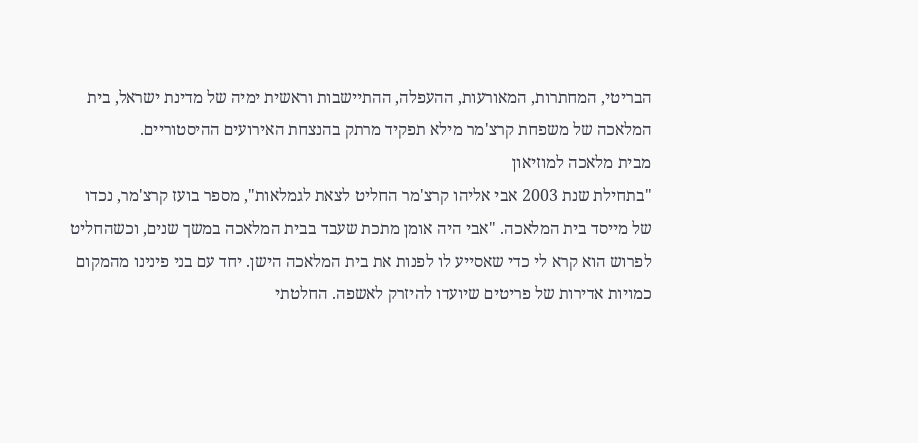הבריטי, המחתרות, המאורעות, ההעפלה, ההתיישבות וראשית ימיה של מדינת ישראל, בית המלאכה של משפחת קרצ'מר מילא תפקיד מרתק בהנצחת האירועים ההיסטוריים.
מבית מלאכה למוזיאון
"בתחילת שנת 2003 אבי אליהו קרצ'מר החליט לצאת לגמלאות", מספר בועז קרצ'מר, נכדו של מייסד בית המלאכה. "אבי היה אומן מתכת שעבד בבית המלאכה במשך שנים, וכשהחליט לפרוש הוא קרא לי כדי שאסייע לו לפנות את בית המלאכה הישן. יחד עם בני פינינו מהמקום כמויות אדירות של פריטים שיועדו להיזרק לאשפה. החלטתי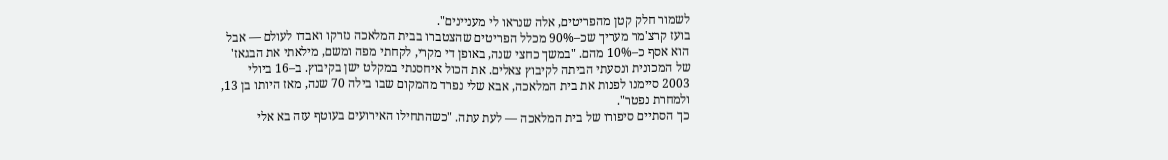לשמור חלק קטן מהפריטים, אלה שנראו לי מעניינים".
בועז קרצ'מר מעריך שכ–90% מכלל הפריטים שהצטברו בבית המלאכה נזרקו ואבדו לעולם — אבל הוא אסף כ–10% מהם. "במשך כחצי שנה, באופן די מקרי, לקחתי מפה ומשם, מילאתי את הבגאז' של המכונית ונסעתי הביתה לקיבוץ צאלים. את הכול איחסנתי במקלט ישן בקיבוץ. ב–16 ביולי 2003 סיימנו לפנות את בית המלאכה, אבא שלי נפרד מהמקום שבו בילה 70 שנה, מאז היותו בן 13, ולמחרת נפטר".
כך הסתיים סיפורו של בית המלאכה — לעת עתה. "כשהתחילו האירועים בעוטף עזה בא אלי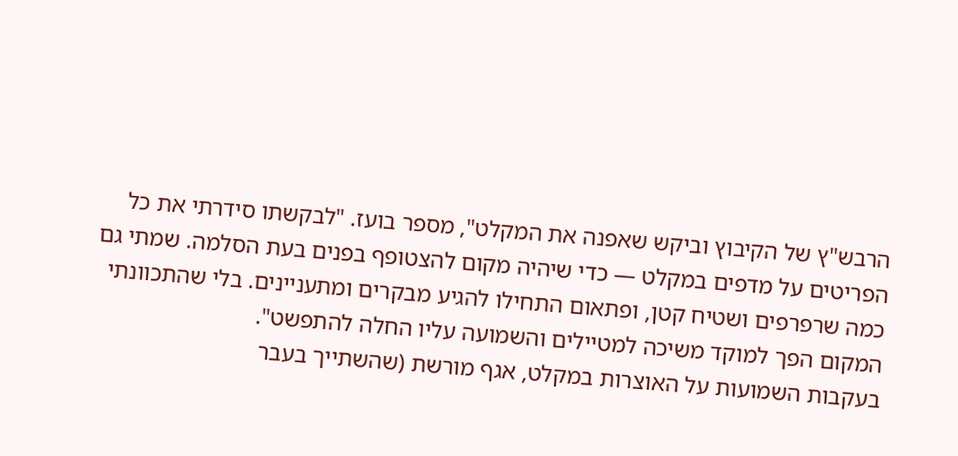הרבש"ץ של הקיבוץ וביקש שאפנה את המקלט", מספר בועז. "לבקשתו סידרתי את כל הפריטים על מדפים במקלט — כדי שיהיה מקום להצטופף בפנים בעת הסלמה. שמתי גם כמה שרפרפים ושטיח קטן, ופתאום התחילו להגיע מבקרים ומתעניינים. בלי שהתכוונתי המקום הפך למוקד משיכה למטיילים והשמועה עליו החלה להתפשט".
בעקבות השמועות על האוצרות במקלט, אגף מורשת (שהשתייך בעבר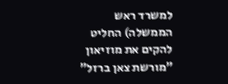למשרד ראש הממשלה) החליט להקים את מוזיאון "מורשת צאן ברזל"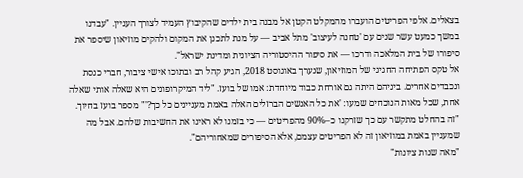בצאלים. אלפי הפריטים הועברו מהמקלט הקטן אל מבנה בית ילדים שהקיבוץ העמיד לצורך העניין. "עבדנו במשך כמעט עשר שנים עם 'טחנה לעיצוב' מתל אביב — על מנת לתכנן את המקום ולהקים מוזיאון שיספר את סיפורו של בית המלאכה ודרכו — את סיפור ההיסטוריה הציונית ומדינת ישראל".
אל טקס הפתיחה החגיגי של המוזיאון, שנערך באוגוסט 2018, הגיע קהל רב ובתוכו אישי ציבור, חברי כנסת ונכבדים אחרים. ביניהם היתה גם אורחת כבוד מיוחדת: אמו של בועז. "ליד המיקרופונים היא שאלה אותי שאלה אחת, שכל מאות הנוכחים שמעו: 'את כל האנשים הברזלים האלה באמת מעניינים כל כך?'" מספר בועז בחיוך. "זה בהחלט מתקשר עם כך שזרקנו כ–90% מהפריטים — כי בזמנו לא ראינו את החשיבות שלהם. אבל מה שמעניין באמת במוזיאון זה לא הפריטים עצמם, אלא הסיפורים שמאחוריהם".
"מאה שנות ציונות"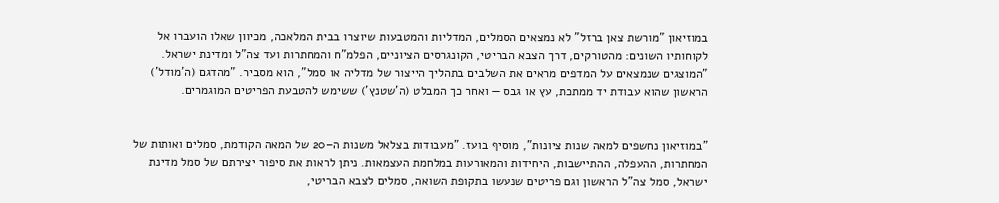במוזיאון "מורשת צאן ברזל" לא נמצאים הסמלים, המדליות והמטבעות שיוצרו בבית המלאכה, מכיוון שאלו הועברו אל לקוחותיו השונים: מהטורקים, דרך הצבא הבריטי, הקונגרסים הציוניים, הפלמ"ח והמחתרות ועד צה"ל ומדינת ישראל. "המוצגים שנמצאים על המדפים מראים את השלבים בתהליך הייצור של מדליה או סמל", הוא מסביר. "מהדגם (ה'מודל') הראשון שהוא עבודת יד ממתכת, עץ או גבס — ואחר כך המבלט (ה'שטנץ') ששימש להטבעת הפריטים המוגמרים.


"במוזיאון נחשפים למאה שנות ציונות", מוסיף בועז. "מעבודות בצלאל משנות ה–20 של המאה הקודמת, סמלים ואותות של המחתרות, ההעפלה, ההתיישבות, היחידות והמאורעות במלחמת העצמאות. ניתן לראות את סיפור יצירתם של סמל מדינת ישראל, סמל צה"ל הראשון וגם פריטים שנעשו בתקופת השואה, סמלים לצבא הבריטי,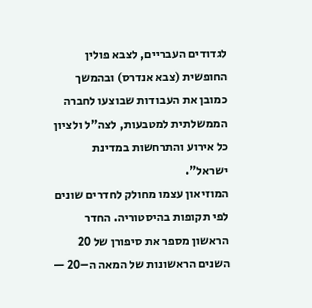לגדודים העבריים, לצבא פולין החופשית (צבא אנדרס) ובהמשך כמובן את העבודות שבוצעו לחברה הממשלתית למטבעות, לצה"ל ולציון כל אירוע והתרחשות במדינת ישראל".
המוזיאון עצמו מחולק לחדרים שונים לפי תקופות בהיסטוריה. החדר הראשון מספר את סיפורן של 20 השנים הראשונות של המאה ה–20 —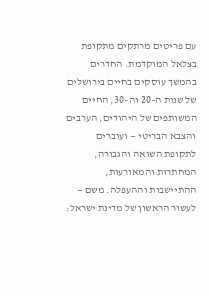עם פריטים מרתקים מתקופת בצלאל המוקדמת. החדרים בהמשך עוסקים בחיים בירושלים של שנות ה–20 וה–30, החיים המשותפים של היהודים, הערבים והצבא הבריטי — ועוברים לתקופת השואה והגבורה, המחתרות והמאורעות, ההתיישבות וההעפלה. משם — לעשור הראשון של מדינת ישראל: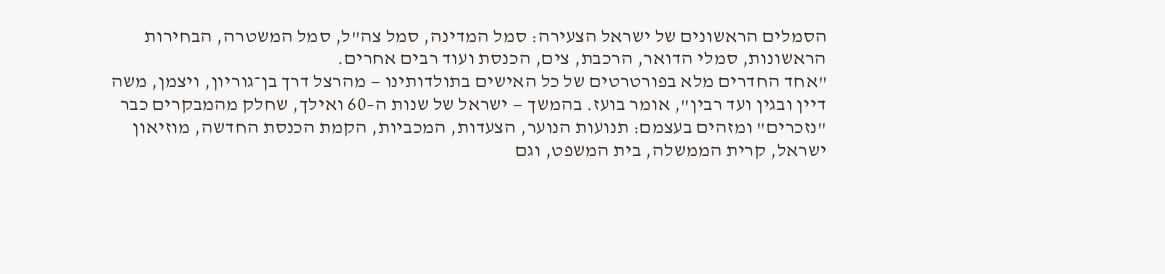הסמלים הראשונים של ישראל הצעירה: סמל המדינה, סמל צה"ל, סמל המשטרה, הבחירות הראשונות, סמלי הדואר, הרכבת, צים, הכנסת ועוד רבים אחרים.
"אחד החדרים מלא בפורטרטים של כל האישים בתולדותינו — מהרצל דרך בן־גוריון, ויצמן, משה דיין ובגין ועד רבין", אומר בועז. בהמשך — ישראל של שנות ה–60 ואילך, שחלק מהמבקרים כבר "נזכרים" ומזהים בעצמם: תנועות הנוער, הצעדות, המכביות, הקמת הכנסת החדשה, מוזיאון ישראל, קרית הממשלה, בית המשפט, וגם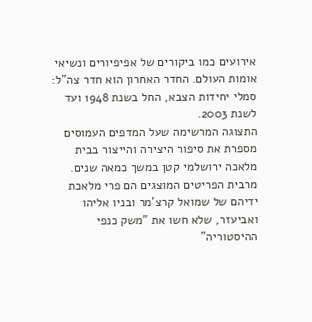אירועים כמו ביקורים של אפיפיורים ונשיאי אומות העולם. החדר האחרון הוא חדר צה"ל: סמלי יחידות הצבא, החל בשנת 1948 ועד לשנת 2003.
התצוגה המרשימה שעל המדפים העמוסים מספרת את סיפור היצירה והייצור בבית מלאכה ירושלמי קטן במשך כמאה שנים. מרבית הפריטים המוצגים הם פרי מלאכת ידיהם של שמואל קרצ'מר ובניו אליהו ואביעזר, שלא חשו את "משק כנפי ההיסטוריה"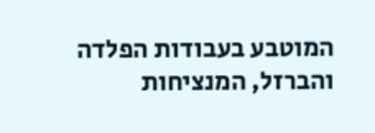המוטבע בעבודות הפלדה והברזל, המנציחות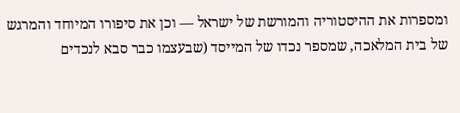ומספרות את ההיסטוריה והמורשת של ישראל — וכן את סיפורו המיוחד והמרגש של בית המלאכה, שמספר נכדו של המייסד (שבעצמו כבר סבא לנכדים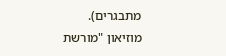מתבגרים).
מוזיאון "מורשת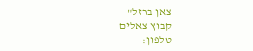צאן ברזל"
קבוץ צאלים
טלפון: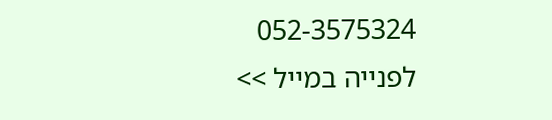052-3575324
לפנייה במייל >>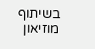בשיתוף מוזיאון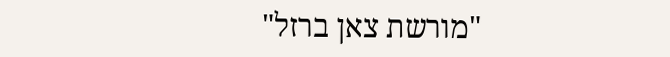"מורשת צאן ברזל"